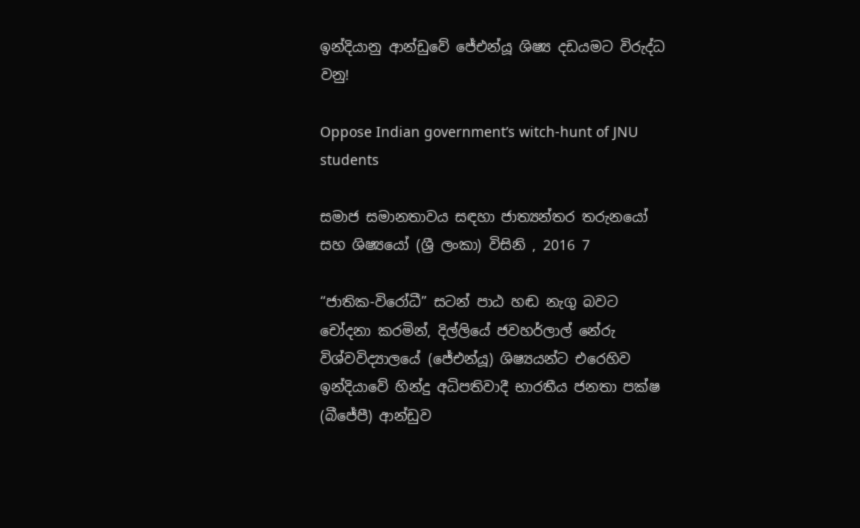ඉන්දියානු ආන්ඩුවේ ජේඑන්යූ ශිෂ්‍ය දඩයමට විරුද්ධ වනු!

Oppose Indian government’s witch-hunt of JNU students

සමාජ සමානතාවය සඳහා ජාත්‍යන්තර තරුනයෝ සහ ශිෂ්‍යයෝ (ශ්‍රී ලංකා) විසිනි , 2016 7

“ජාතික-විරෝධී” සටන් පාඨ හඬ නැගු බවට චෝදනා කරමින්, දිල්ලියේ ජවහර්ලාල් නේරු විශ්වවිද්‍යාලයේ (ජේඑන්යූ) ශිෂ්‍යයන්ට එරෙහිව ඉන්දියාවේ හින්දු අධිපතිවාදී භාරතීය ජනතා පක්ෂ (බීජේපී) ආන්ඩුව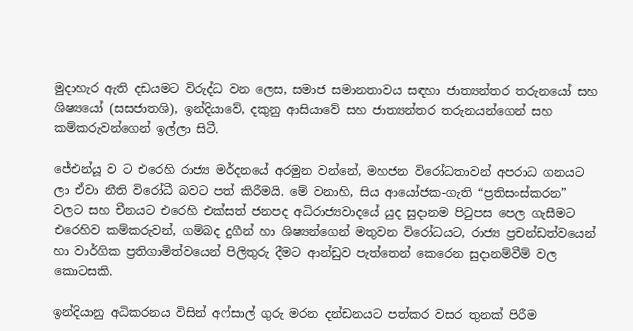මුදාහැර ඇති දඩයමට විරුද්ධ වන ලෙස, සමාජ සමානතාවය සඳහා ජාත්‍යන්තර තරුනයෝ සහ ශිෂ්‍යයෝ (සසජාතශි), ඉන්දියාවේ, දකුනු ආසියාවේ සහ ජාත්‍යන්තර තරුනයන්ගෙන් සහ කම්කරුවන්ගෙන් ඉල්ලා සිටී.

ජේඑන්යූ ව ට එරෙහි රාජ්‍ය මර්දනයේ අරමුන වන්නේ, මහජන විරෝධතාවන් අපරාධ ගනයට ලා ඒවා නීති විරෝධී බවට පත් කිරීමයි. මේ වනාහි, සිය ආයෝජක-ගැති “ප්‍රතිසංස්කරන” වලට සහ චීනයට එරෙහි එක්සත් ජනපද අධිරාජ්‍යවාදයේ යුද සුදානම පිටුපස පෙල ගැසීමට එරෙහිව කම්කරුවන්, ගම්බද දුගීන් හා ශිෂ්‍යන්ගෙන් මතුවන විරෝධයට, රාජ්‍ය ප්‍රචන්ඩත්වයෙන් හා වාර්ගික ප්‍රතිගාමිත්වයෙන් පිලිතුරු දීමට ආන්ඩුව පැත්තෙන් කෙරෙන සුදානම්වීම් වල කොටසකි.

ඉන්දියානු අධිකරනය විසින් අෆ්සාල් ගුරු මරන දන්ඩනයට පත්කර වසර තුනක් පිරීම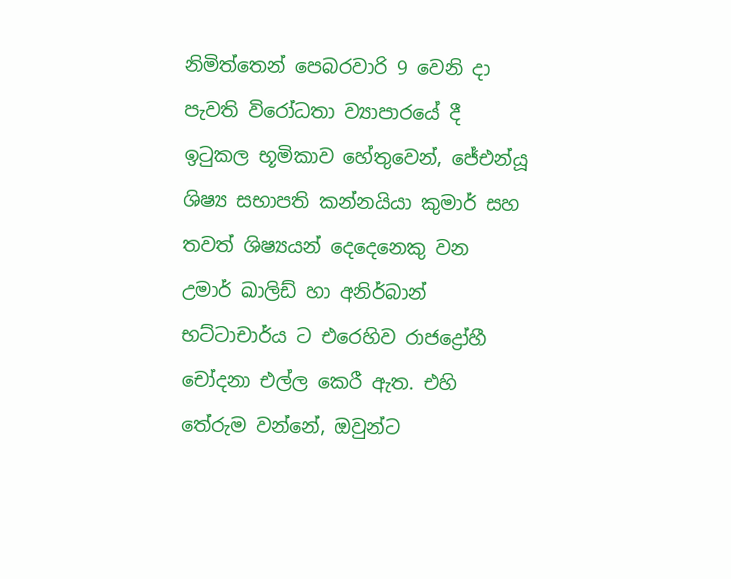නිමිත්තෙන් පෙබරවාරි 9 වෙනි දා පැවති විරෝධතා ව්‍යාපාරයේ දී ඉටුකල භූමිකාව හේතුවෙන්, ජේඑන්යූ ශිෂ්‍ය සභාපති කන්නයියා කුමාර් සහ තවත් ශිෂ්‍යයන් දෙදෙනෙකු වන උමාර් ඛාලිඩ් හා අනිර්බාන් භට්ටාචාර්ය ට එරෙහිව රාජද්‍රෝහී චෝදනා එල්ල කෙරී ඇත. එහි තේරුම වන්නේ, ඔවුන්ට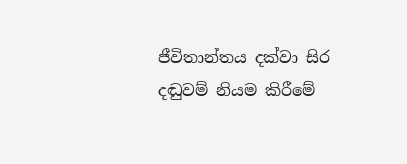ජීවිතාන්තය දක්වා සිර දඬුවම් නියම කිරීමේ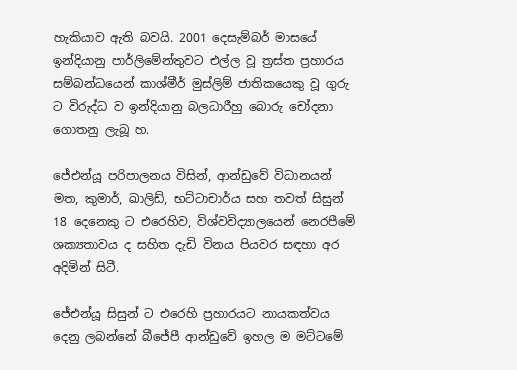හැකියාව ඇති බවයි. 2001 දෙසැම්බර් මාසයේ ඉන්දියානු පාර්ලිමේන්තුවට එල්ල වූ ත්‍රස්ත ප්‍රහාරය සම්බන්ධයෙන් කාශ්මීර් මුස්ලිම් ජාතිකයෙකු වූ ගුරු ට විරුද්ධ ව ඉන්දියානු බලධාරීහු බොරු චෝදනා ගොතනු ලැබූ හ.

ජේඑන්යූ පරිපාලනය විසින්, ආන්ඩුවේ විධානයන් මත, කුමාර්, ඛාලිඩ්, භට්ටාචාර්ය සහ තවත් සිසුන් 18 දෙනෙකු ට එරෙහිව, විශ්වවිද්‍යාලයෙන් නෙරපීමේ ශක්‍යතාවය ද සහිත දැඩි විනය පියවර සඳහා අර අදිමින් සිටී.

ජේඑන්යූ සිසුන් ට එරෙහි ප්‍රහාරයට නායකත්වය දෙනු ලබන්නේ බීජේපී ආන්ඩුවේ ඉහල ම මට්ටමේ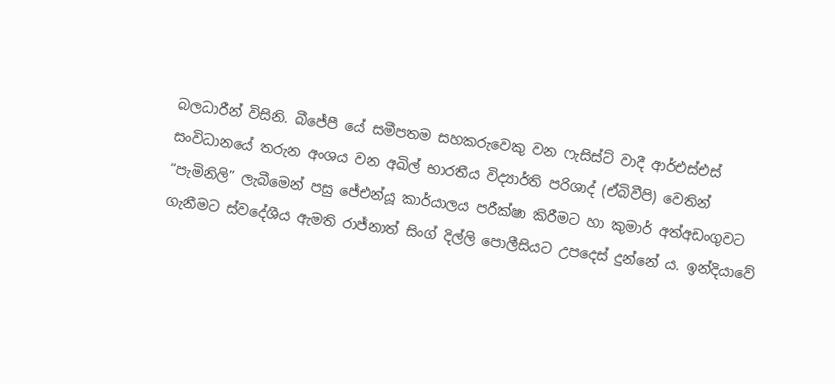බලධාරීන් විසිනි. බීජේපී යේ සමීපතම සහකරුවෙකු වන ෆැසිස්ට් වාදී ආර්එස්එස් සංවිධානයේ තරුන අංශය වන අඛිල් භාරතීය විද්‍යාර්ති පරිශාද් (ඒබිවීපි) වෙතින් “පැමිනිලි” ලැබීමෙන් පසු ජේඑන්යූ කාර්යාලය පරීක්ෂා කිරීමට හා කුමාර් අත්අඩංගුවට ගැනීමට ස්වදේශීය ඇමති රාජ්නාත් සිංග් දිල්ලි පොලීසියට උපදෙස් දුන්නේ ය. ඉන්දියාවේ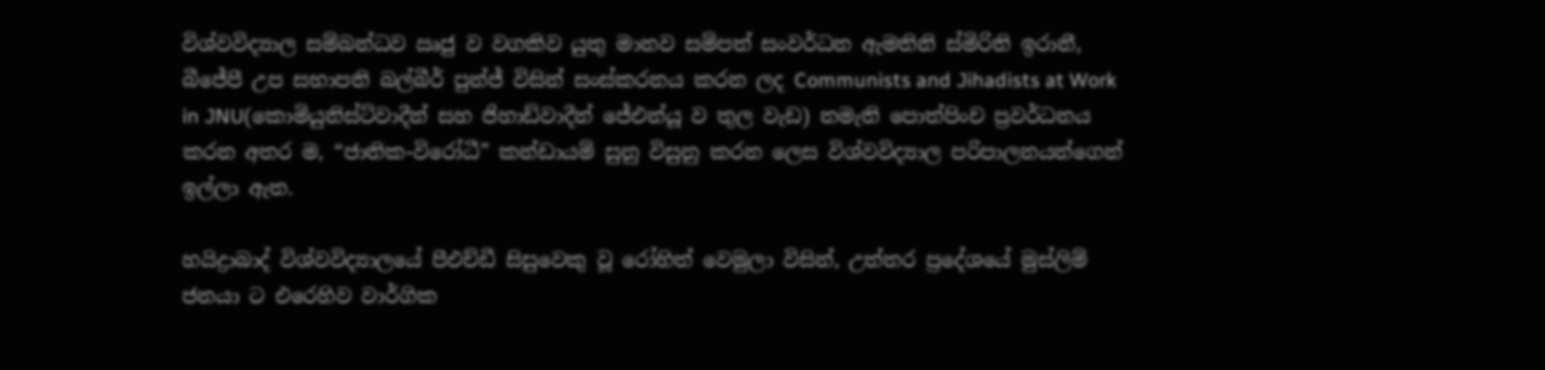විශ්වවිද්‍යාල සම්බන්ධව ඍජු ව වගකිව යුතු මානව සම්පත් සංවර්ධන ඇමතිනි ස්මිරිති ඉරානී, බීජේපී උප සභාපති බල්බීර් පුන්ජ් විසින් සංස්කරනය කරන ලද Communists and Jihadists at Work in JNU(කොමියුනිස්ට්වාදීන් සහ ජිහාඩ්වාදීන් ජේඑන්යූ ව තුල වැඩ) නමැති පොත්පිංච ප්‍රවර්ධනය කරන අතර ම, “ජාතික-විරෝධී” කන්ඩායම් සුනු විසුනු කරන ලෙස විශ්වවිද්‍යාල පරිපාලනයන්ගෙන් ඉල්ලා ඇත.

හයිද්‍රාබාද් විශ්වවිද්‍යාලයේ පීඑච්ඩී සිසුවෙකු වූ රෝහිත් වෙමුලා විසින්, උත්තර ප්‍රදේශයේ මුස්ලිම් ජනයා ට එරෙහිව වාර්ගික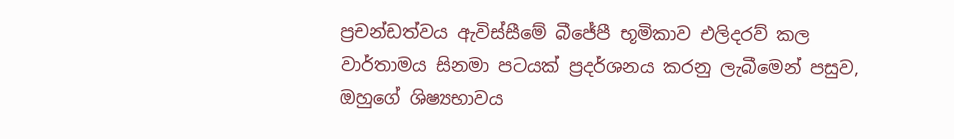ප්‍රචන්ඩත්වය ඇවිස්සීමේ බීජේපී භූමිකාව එලිදරව් කල වාර්තාමය සිනමා පටයක් ප්‍රදර්ශනය කරනු ලැබීමෙන් පසුව, ඔහුගේ ශිෂ්‍යභාවය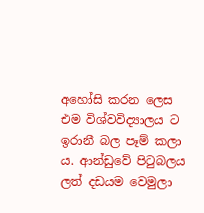අහෝසි කරන ලෙස එම විශ්වවිද්‍යාලය ට ඉරානී බල පෑම් කලා ය. ආන්ඩුවේ පිටුබලය ලත් දඩයම වෙමුලා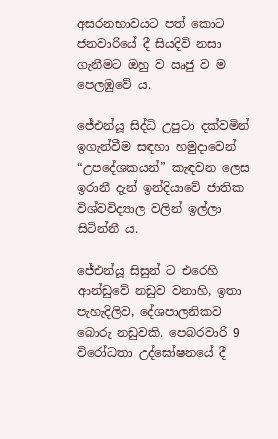අසරනභාවයට පත් කොට ජනවාරියේ දී සියදිවි නසා ගැනීමට ඔහු ව ඍජු ව ම පෙලඹුවේ ය.

ජේඑන්යූ සිද්ධි උපුටා දක්වමින් ඉගැන්වීම සඳහා හමුදාවෙන් “උපදේශකයන්” කැඳවන ලෙස ඉරානී දැන් ඉන්දියාවේ ජාතික විශ්වවිද්‍යාල වලින් ඉල්ලා සිටින්නී ය.

ජේඑන්යූ සිසුන් ට එරෙහි ආන්ඩුවේ නඩුව වනාහි, ඉතා පැහැදිලිව, දේශපාලනිකව බොරු නඩුවකි. පෙබරවාරි 9 විරෝධතා උද්ඝෝෂනයේ දී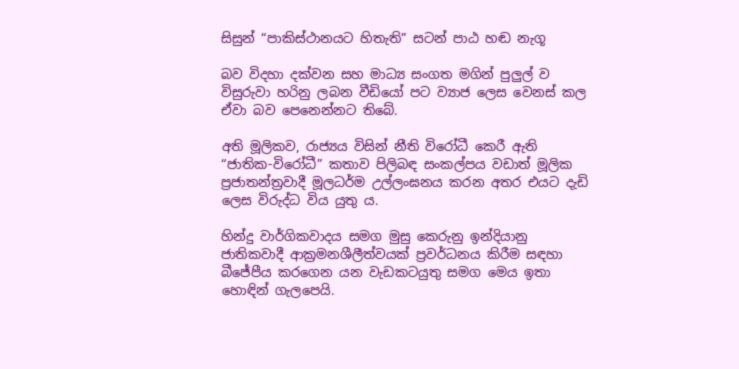සිසුන් “පාකිස්ථානයට හිතැති” සටන් පාඨ හඬ නැගූ

බව විදහා දක්වන සහ මාධ්‍ය සංගත මගින් පුලුල් ව විසුරුවා හරිනු ලබන වීඩියෝ පට ව්‍යාජ ලෙස වෙනස් කල ඒවා බව පෙනෙන්නට තිබේ.

අති මූලිකව, රාජ්‍යය විසින් නීති විරෝධී කෙරී ඇති “ජාතික-විරෝධී” කතාව පිලිබඳ සංකල්පය වඩාත් මූලික ප්‍රජාතන්ත්‍රවාදී මූලධර්ම උල්ලංඝනය කරන අතර එයට දැඩි ලෙස විරුද්ධ විය යුතු ය.

හින්දු වාර්ගිකවාදය සමග මුසු කෙරුනු ඉන්දියානු ජාතිකවාදී ආක්‍රමනශීලීත්වයක් ප්‍රවර්ධනය කිරීම සඳහා බීජේපීය කරගෙන යන වැඩකටයුතු සමග මෙය ඉතා හොඳින් ගැලපෙයි.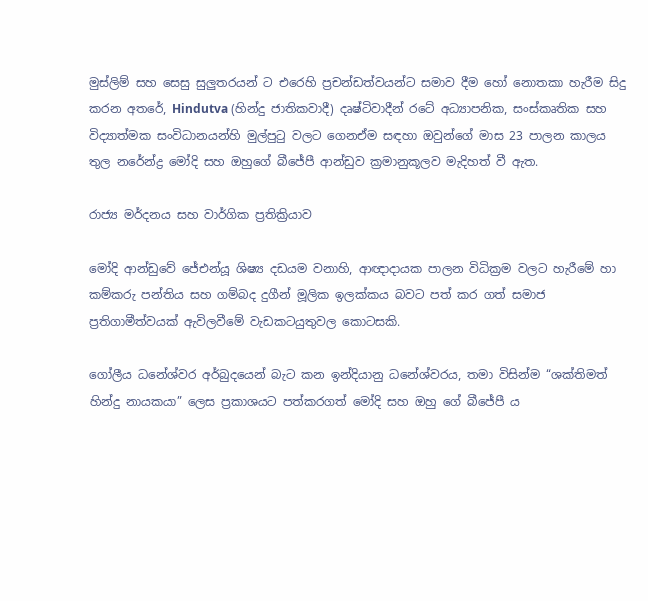මුස්ලිම් සහ සෙසු සුලුතරයන් ට එරෙහි ප්‍රචන්ඩත්වයන්ට සමාව දීම හෝ නොතකා හැරීම සිදු කරන අතරේ, Hindutva (හින්දු ජාතිකවාදී) දෘෂ්ටිවාදීන් රටේ අධ්‍යාපනික, සංස්කෘතික සහ විද්‍යාත්මක සංවිධානයන්හි මුල්පුටු වලට ගෙනඒම සඳහා ඔවුන්ගේ මාස 23 පාලන කාලය තුල නරේන්ද්‍ර මෝදි සහ ඔහුගේ බීජේපී ආන්ඩුව ක්‍රමානුකූලව මැදිහත් වී ඇත.

රාජ්‍ය මර්දනය සහ වාර්ගික ප්‍රතික්‍රියාව

මෝදි ආන්ඩුවේ ජේඑන්යූ ශිෂ්‍ය දඩයම වනාහි, ආඥාදායක පාලන විධික්‍රම වලට හැරීමේ හා කම්කරු පන්තිය සහ ගම්බද දුගීන් මූලික ඉලක්කය බවට පත් කර ගත් සමාජ ප්‍රතිගාමීත්වයක් ඇවිලවීමේ වැඩකටයුතුවල කොටසකි.

ගෝලීය ධනේශ්වර අර්බුදයෙන් බැට කන ඉන්දියානු ධනේශ්වරය, තමා විසින්ම “ශක්තිමත් හින්දු නායකයා” ලෙස ප්‍රකාශයට පත්කරගත් මෝදි සහ ඔහු ගේ බීජේපී ය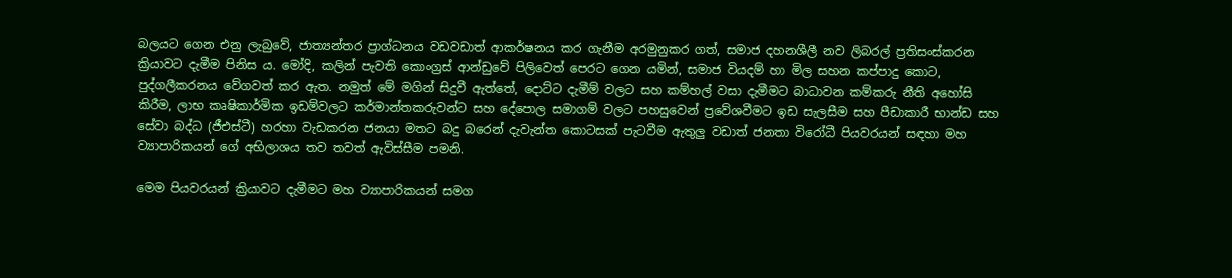බලයට ගෙන එනු ලැබුවේ, ජාත්‍යන්තර ප්‍රාග්ධනය වඩවඩාත් ආකර්ෂනය කර ගැනීම අරමුනුකර ගත්, සමාජ දහනශීලී නව ලිබරල් ප්‍රතිසංස්කරන ක්‍රියාවට දැමීම පිනිස ය. මෝදි, කලින් පැවති කොංග්‍රස් ආන්ඩුවේ පිලිවෙත් පෙරට ගෙන යමින්, සමාජ වියදම් හා මිල සහන කප්පාදු කොට, පුද්ගලීකරනය වේගවත් කර ඇත. නමුත් මේ මගින් සිදුවී ඇත්තේ, දොට්ට දැමීම් වලට සහ කම්හල් වසා දැමීමට බාධාවන කම්කරු නීති අහෝසි කිරීම, ලාභ කෘෂිකාර්මික ඉඩම්වලට කර්මාන්තකරුවන්ට සහ දේපොල සමාගම් වලට පහසුවෙන් ප්‍රවේශවීමට ඉඩ සැලසීම සහ පීඩාකාරී භාන්ඩ සහ සේවා බද්ධ (ජීඑස්ටී) හරහා වැඩකරන ජනයා මතට බදු බරෙන් දැවැන්ත කොටසක් පැටවීම ඇතුලු වඩාත් ජනතා විරෝධී පියවරයන් සඳහා මහ ව්‍යාපාරිකයන් ගේ අභිලාශය තව තවත් ඇවිස්සීම පමනි.

මෙම පියවරයන් ක්‍රියාවට දැමීමට මහ ව්‍යාපාරිකයන් සමග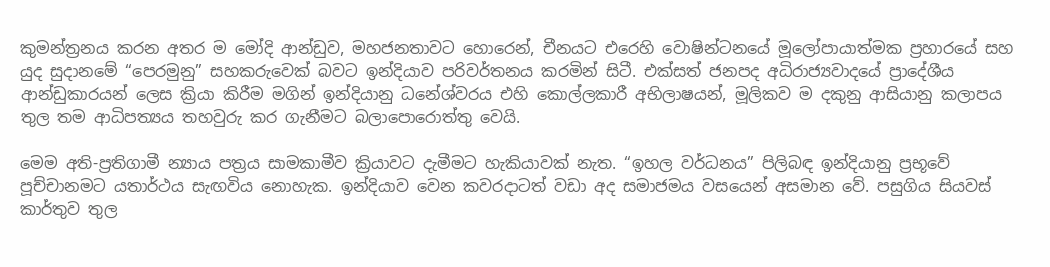කුමන්ත්‍රනය කරන අතර ම මෝදි ආන්ඩුව, මහජනතාවට හොරෙන්, චීනයට එරෙහි වොෂින්ටනයේ මූලෝපායාත්මක ප්‍රහාරයේ සහ යුද සුදානමේ “පෙරමුනු” සහකරුවෙක් බවට ඉන්දියාව පරිවර්තනය කරමින් සිටී. එක්සත් ජනපද අධිරාජ්‍යවාදයේ ප්‍රාදේශීය ආන්ඩුකාරයන් ලෙස ක්‍රියා කිරීම මගින් ඉන්දියානු ධනේශ්වරය එහි කොල්ලකාරී අභිලාෂයන්, මූලිකව ම දකුනු ආසියානු කලාපය තුල තම ආධිපත්‍යය තහවුරු කර ගැනීමට බලාපොරොත්තු වෙයි.

මෙම අති-ප්‍රතිගාමී න්‍යාය පත්‍රය සාමකාමීව ක්‍රියාවට දැමීමට හැකියාවක් නැත. “ඉහල වර්ධනය” පිලිබඳ ඉන්දියානු ප්‍රභූවේ පූච්චානමට යතාර්ථය සැඟවිය නොහැක. ඉන්දියාව වෙන කවරදාටත් වඩා අද සමාජමය වසයෙන් අසමාන වේ. පසුගිය සියවස් කාර්තුව තුල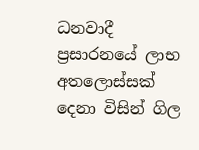ධනවාදී ප්‍රසාරනයේ ලාභ අතලොස්සක් දෙනා විසින් ගිල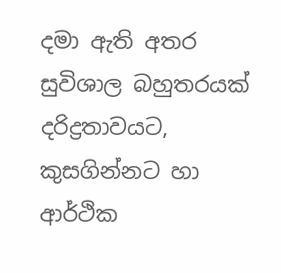දමා ඇති අතර සුවිශාල බහුතරයක් දරිද්‍රතාවයට, කුසගින්නට හා ආර්ථික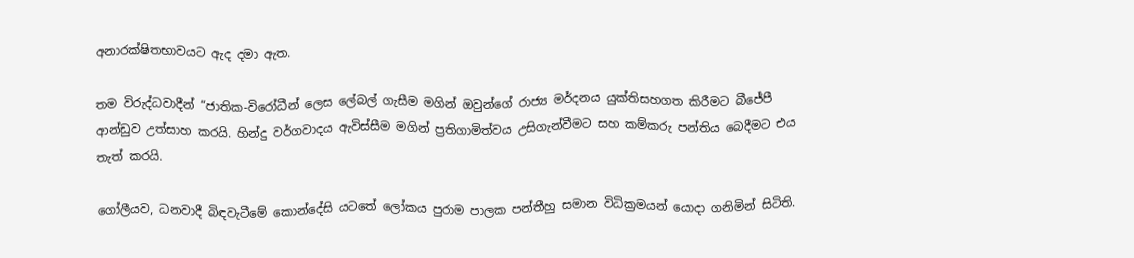අනාරක්ෂිතභාවයට ඇද දමා ඇත.

තම විරුද්ධවාදීන් “ජාතික-විරෝධීන් ලෙස ලේබල් ගැසීම මගින් ඔවුන්ගේ රාජ්‍ය මර්දනය යුක්තිසහගත කිරීමට බීජේපී ආන්ඩුව උත්සාහ කරයි. හින්දු වර්ගවාදය ඇවිස්සීම මගින් ප්‍රතිගාමිත්වය උසිගැන්වීමට සහ කම්කරු පන්තිය බෙදීමට එය තැත් කරයි.

ගෝලීයව, ධනවාදී බිඳවැටීමේ කොන්දේසි යටතේ ලෝකය පුරාම පාලක පන්තීහු සමාන විධික්‍රමයන් යොදා ගනිමින් සිටිති.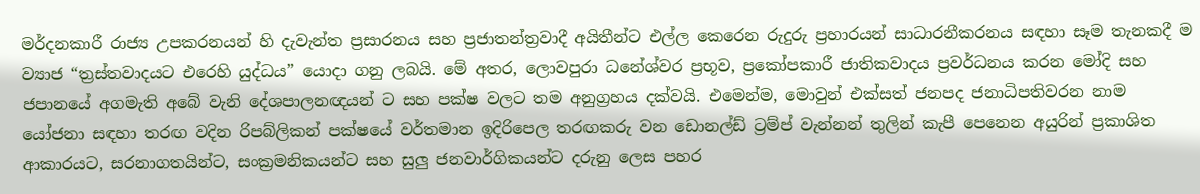මර්දනකාරී රාජ්‍ය උපකරනයන් හි දැවැන්ත ප්‍රසාරනය සහ ප්‍රජාතන්ත්‍රවාදී අයිතීන්ට එල්ල කෙරෙන රුදුරු ප්‍රහාරයන් සාධාරනීකරනය සඳහා සෑම තැනකදී ම ව්‍යාජ “ත්‍රස්තවාදයට එරෙහි යුද්ධය” යොදා ගනු ලබයි. මේ අතර, ලොවපුරා ධනේශ්වර ප්‍රභූව, ප්‍රකෝපකාරී ජාතිකවාදය ප්‍රවර්ධනය කරන මෝදි සහ ජපානයේ අගමැති අබේ වැනි දේශපාලනඥයන් ට සහ පක්ෂ වලට තම අනුග්‍රහය දක්වයි. එමෙන්ම, මොවුන් එක්සත් ජනපද ජනාධිපතිවරන නාම යෝජනා සඳහා තරඟ වදින රිපබ්ලිකන් පක්ෂයේ වර්තමාන ඉදිරිපෙල තරඟකරු වන ඩොනල්ඩ් ට්‍රම්ප් වැන්නන් තුලින් කැපී පෙනෙන අයුරින් ප්‍රකාශිත ආකාරයට, සරනාගතයින්ට, සංක්‍රමනිකයන්ට සහ සුලු ජනවාර්ගිකයන්ට දරුනු ලෙස පහර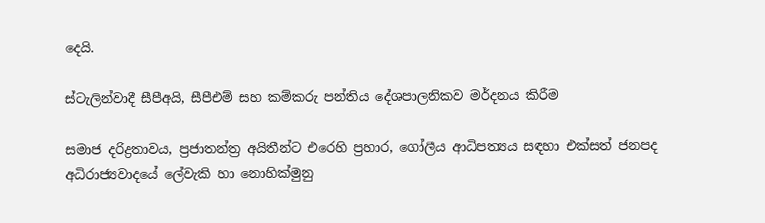දෙයි.

ස්ටැලින්වාදී සීපීඅයි, සීපීඑම් සහ කම්කරු පන්තිය දේශපාලනිකව මර්දනය කිරීම

සමාජ දරිද්‍රතාවය, ප්‍රජාතන්ත්‍ර අයිතීන්ට එරෙහි ප්‍රහාර, ගෝලීය ආධිපත්‍යය සඳහා එක්සත් ජනපද අධිරාජ්‍යවාදයේ ලේවැකි හා නොහික්මුනු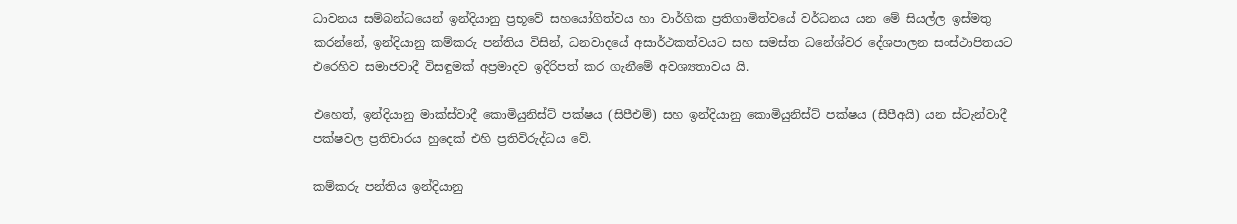ධාවනය සම්බන්ධයෙන් ඉන්දියානු ප්‍රභූවේ සහයෝගිත්වය හා වාර්ගික ප්‍රතිගාමිත්වයේ වර්ධනය යන මේ සියල්ල ඉස්මතු කරන්නේ, ඉන්දියානු කම්කරු පන්තිය විසින්, ධනවාදයේ අසාර්ථකත්වයට සහ සමස්ත ධනේශ්වර දේශපාලන සංස්ථාපිතයට එරෙහිව සමාජවාදී විසඳුමක් අප්‍රමාදව ඉදිරිපත් කර ගැනීමේ අවශ්‍යතාවය යි.

එහෙත්, ඉන්දියානු මාක්ස්වාදී කොමියුනිස්ට් පක්ෂය (සිපීඑම්) සහ ඉන්දියානු කොමියුනිස්ට් පක්ෂය (සීපීඅයි) යන ස්ටැන්වාදී පක්ෂවල ප්‍රතිචාරය හුදෙක් එහි ප්‍රතිවිරුද්ධය වේ.

කම්කරු පන්තිය ඉන්දියානු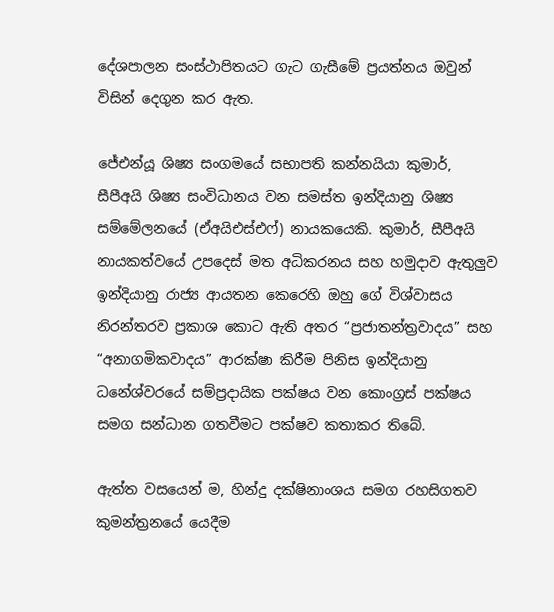දේශපාලන සංස්ථාපිතයට ගැට ගැසීමේ ප්‍රයත්නය ඔවුන් විසින් දෙගුන කර ඇත.

ජේඑන්යූ ශිෂ්‍ය සංගමයේ සභාපති කන්නයියා කුමාර්, සීපීඅයි ශිෂ්‍ය සංවිධානය වන සමස්ත ඉන්දියානු ශිෂ්‍ය සම්මේලනයේ (ඒඅයිඑස්එෆ්) නායකයෙකි. කුමාර්, සීපීඅයි නායකත්වයේ උපදෙස් මත අධිකරනය සහ හමුදාව ඇතුලුව ඉන්දියානු රාජ්‍ය ආයතන කෙරෙහි ඔහු ගේ විශ්වාසය නිරන්තරව ප්‍රකාශ කොට ඇති අතර “ප්‍රජාතන්ත්‍රවාදය” සහ “අනාගමිකවාදය” ආරක්ෂා කිරීම පිනිස ඉන්දියානු ධනේශ්වරයේ සම්ප්‍රදායික පක්ෂය වන කොංග්‍රස් පක්ෂය සමග සන්ධාන ගතවීමට පක්ෂව කතාකර තිබේ.

ඇත්ත වසයෙන් ම, හින්දු දක්ෂිනාංශය සමග රහසිගතව කුමන්ත්‍රනයේ යෙදීම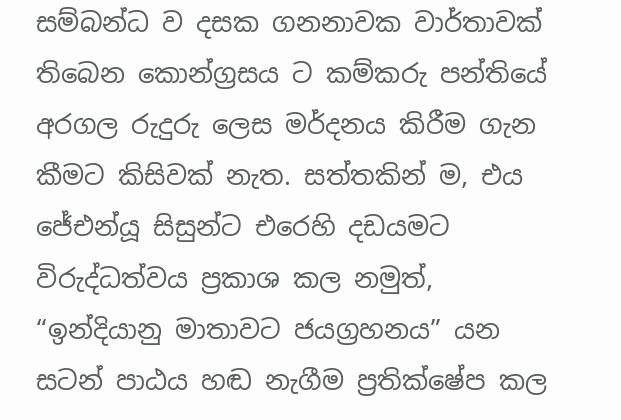සම්බන්ධ ව දසක ගනනාවක වාර්තාවක් තිබෙන කොන්ග්‍රසය ට කම්කරු පන්තියේ අරගල රුදුරු ලෙස මර්දනය කිරීම ගැන කීමට කිසිවක් නැත. සත්තකින් ම, එය ජේඑන්යූ සිසුන්ට එරෙහි දඩයමට විරුද්ධත්වය ප්‍රකාශ කල නමුත්, “ඉන්දියානු මාතාවට ජයග්‍රහනය” යන සටන් පාඨය හඬ නැගීම ප්‍රතික්ෂේප කල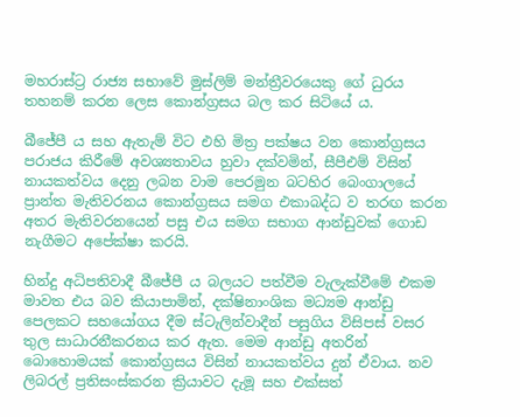මහරාස්ට්‍ර රාජ්‍ය සභාවේ මුස්ලිම් මන්ත්‍රීවරයෙකු ගේ ධුරය තහනම් කරන ලෙස කොන්ග්‍රසය බල කර සිටියේ ය.

බීජේපී ය සහ ඇතැම් විට එහි මිත්‍ර පක්ෂය වන කොන්ග්‍රසය පරාජය කිරීමේ අවශ්‍යතාවය හුවා දක්වමින්, සීපීඑම් විසින් නායකත්වය දෙනු ලබන වාම පෙරමුන බටහිර බෙංගාලයේ ප්‍රාන්ත මැතිවරනය කොන්ග්‍රසය සමග එකාබද්ධ ව තරඟ කරන අතර මැතිවරනයෙන් පසු එය සමග සභාග ආන්ඩුවක් ගොඩ නැගීමට අපේක්ෂා කරයි.

හින්දු අධිපතිවාදී බීජේපී ය බලයට පත්වීම වැලැක්වීමේ එකම මාවත එය බව කියාපාමින්, දක්ෂිනාංශික මධ්‍යම ආන්ඩු පෙලකට සහයෝගය දීම ස්ටැලින්වාදීන් පසුගිය විසිපස් වසර තුල සාධාරනීකරනය කර ඇත. මෙම ආන්ඩු අතරින් බොහොමයක් කොන්ග්‍රසය විසින් නායකත්වය දුන් ඒවාය. නව ලිබරල් ප්‍රතිසංස්කරන ක්‍රියාවට දැමූ සහ එක්සත්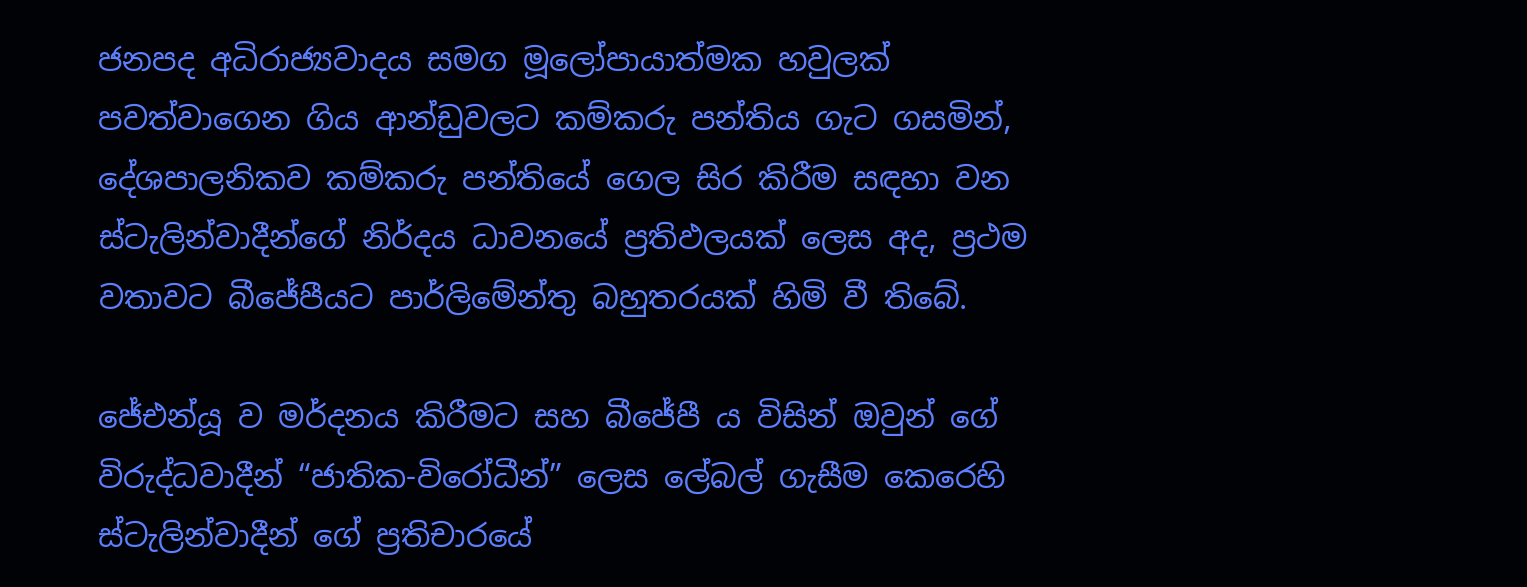ජනපද අධිරාජ්‍යවාදය සමග මූලෝපායාත්මක හවුලක් පවත්වාගෙන ගිය ආන්ඩුවලට කම්කරු පන්තිය ගැට ගසමින්, දේශපාලනිකව කම්කරු පන්තියේ ගෙල සිර කිරීම සඳහා වන ස්ටැලින්වාදීන්ගේ නිර්දය ධාවනයේ ප්‍රතිඵලයක් ලෙස අද, ප්‍රථම වතාවට බීජේපීයට පාර්ලිමේන්තු බහුතරයක් හිමි වී තිබේ.

ජේඑන්යූ ව මර්දනය කිරීමට සහ බීජේපී ය විසින් ඔවුන් ගේ විරුද්ධවාදීන් “ජාතික-විරෝධීන්” ලෙස ලේබල් ගැසීම කෙරෙහි ස්ටැලින්වාදීන් ගේ ප්‍රතිචාරයේ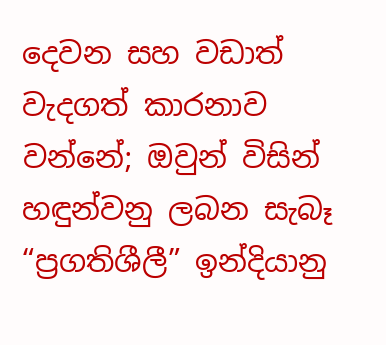දෙවන සහ වඩාත් වැදගත් කාරනාව වන්නේ; ඔවුන් විසින් හඳුන්වනු ලබන සැබෑ “ප්‍රගතිශීලී” ඉන්දියානු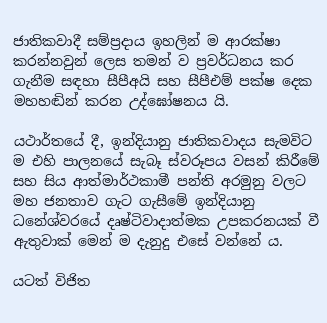ජාතිකවාදී සම්ප්‍රදාය ඉහලින් ම ආරක්ෂා කරන්නවුන් ලෙස තමන් ව ප්‍රවර්ධනය කර ගැනීම සඳහා සීපීඅයි සහ සීපීඑම් පක්ෂ දෙක මහහඬින් කරන උද්ඝෝෂනය යි.

යථාර්තයේ දී, ඉන්දියානු ජාතිකවාදය සැමවිට ම එහි පාලනයේ සැබෑ ස්වරූපය වසන් කිරීමේ සහ සිය ආත්මාර්ථකාමී පන්ති අරමුනු වලට මහ ජනතාව ගැට ගැසීමේ ඉන්දියානු ධනේශ්වරයේ දෘෂ්ටිවාදාත්මක උපකරනයක් වී ඇතුවාක් මෙන් ම දැනුදු එසේ වන්නේ ය.

යටත් විජිත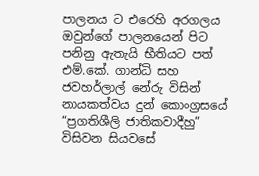පාලනය ට එරෙහි අරගලය ඔවුන්ගේ පාලනයෙන් පිට පනිනු ඇතැයි භීතියට පත් එම්.කේ. ගාන්ධි සහ ජවහර්ලාල් නේරු විසින් නායකත්වය දුන් කොංග්‍රසයේ “ප්‍රගතිශීලි ජාතිකවාදීහු” විසිවන සියවසේ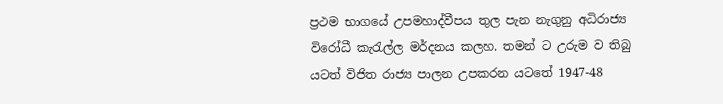ප්‍රථම භාගයේ උපමහාද්වීපය තුල පැන නැගුනු අධිරාජ්‍ය විරෝධී කැරැල්ල මර්දනය කලහ. තමන් ට උරුම ව තිබු යටත් විජිත රාජ්‍ය පාලන උපකරන යටතේ 1947-48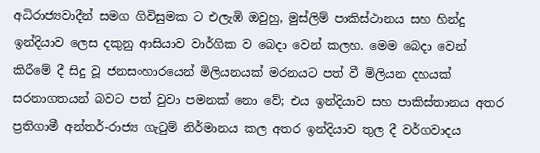අධිරාජ්‍යවාදීන් සමග ගිවිසුමක ට එලැඹි ඔවුහු, මුස්ලිම් පාකිස්ථානය සහ හින්දු ඉන්දියාව ලෙස දකුනු ආසියාව වාර්ගික ව බෙදා වෙන් කලහ. මෙම බෙදා වෙන් කිරීමේ දී සිදු වූ ජනසංහාරයෙන් මිලියනයක් මරනයට පත් වී මිලියන දහයක් සරනාගතයන් බවට පත් වුවා පමනක් නො වේ; එය ඉන්දියාව සහ පාකිස්තානය අතර ප්‍රතිගාමී අන්තර්-රාජ්‍ය ගැටුම් නිර්මානය කල අතර ඉන්දියාව තුල දී වර්ගවාදය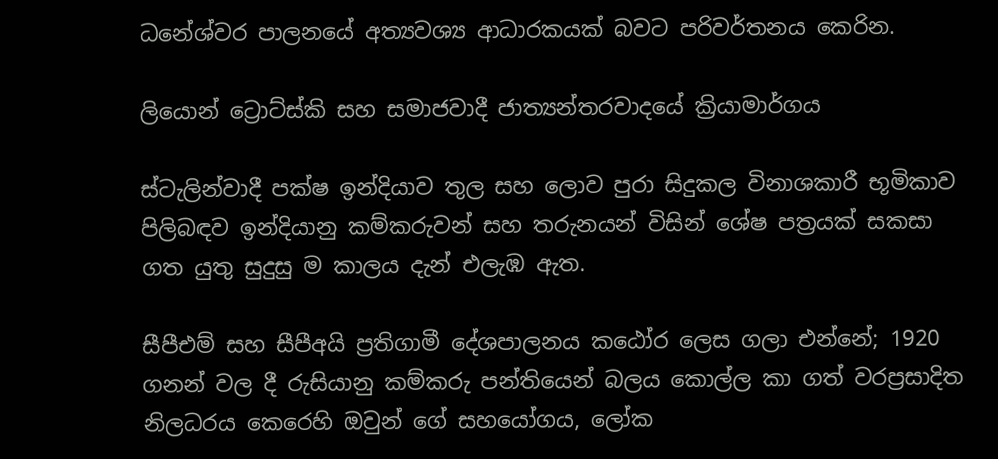ධනේශ්වර පාලනයේ අත්‍යවශ්‍ය ආධාරකයක් බවට පරිවර්තනය කෙරින.

ලියොන් ට්‍රොට්ස්කි සහ සමාජවාදී ජාත්‍යන්තරවාදයේ ක්‍රියාමාර්ගය

ස්ටැලින්වාදී පක්ෂ ඉන්දියාව තුල සහ ලොව පුරා සිදුකල විනාශකාරී භූමිකාව පිලිබඳව ඉන්දියානු කම්කරුවන් සහ තරුනයන් විසින් ශේෂ පත්‍රයක් සකසා ගත යුතු සුදුසු ම කාලය දැන් එලැඹ ඇත.

සීපීඑම් සහ සීපීඅයි ප්‍රතිගාමී දේශපාලනය කඨෝර ලෙස ගලා එන්නේ; 1920 ගනන් වල දී රුසියානු කම්කරු පන්තියෙන් බලය කොල්ල කා ගත් වරප්‍රසාදිත නිලධරය කෙරෙහි ඔවුන් ගේ සහයෝගය, ලෝක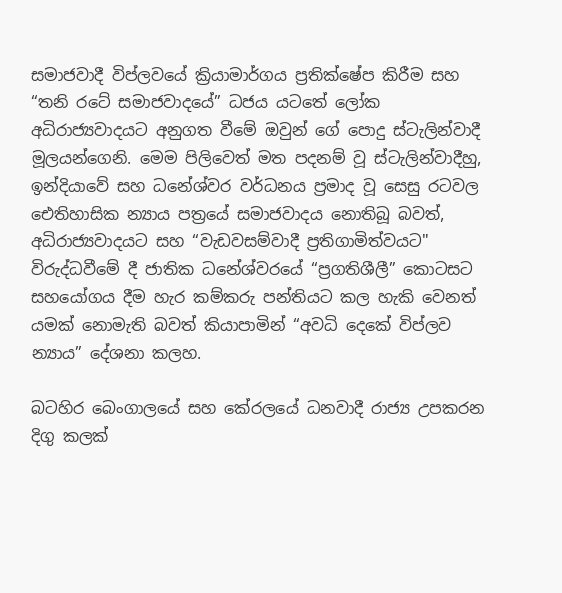සමාජවාදී විප්ලවයේ ක්‍රියාමාර්ගය ප්‍රතික්ෂේප කිරීම සහ “තනි රටේ සමාජවාදයේ” ධජය යටතේ ලෝක අධිරාජ්‍යවාදයට අනුගත වීමේ ඔවුන් ගේ පොදු ස්ටැලින්වාදී මූලයන්ගෙනි. මෙම පිලිවෙත් මත පදනම් වූ ස්ටැලින්වාදීහු, ඉන්දියාවේ සහ ධනේශ්වර වර්ධනය ප්‍රමාද වූ සෙසු රටවල ඓතිහාසික න්‍යාය පත්‍රයේ සමාජවාදය නොතිබූ බවත්, අධිරාජ්‍යවාදයට සහ “වැඩවසම්වාදී ප්‍රතිගාමිත්වයට" විරුද්ධවීමේ දී ජාතික ධනේශ්වරයේ “ප්‍රගතිශීලී” කොටසට සහයෝගය දීම හැර කම්කරු පන්තියට කල හැකි වෙනත් යමක් නොමැති බවත් කියාපාමින් “අවධි දෙකේ විප්ලව න්‍යාය” දේශනා කලහ.

බටහිර බෙංගාලයේ සහ කේරලයේ ධනවාදී රාජ්‍ය උපකරන දිගු කලක්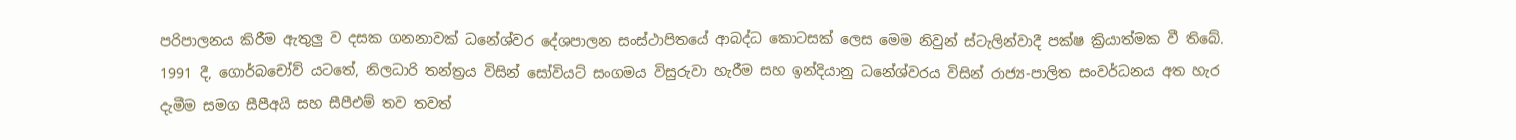පරිපාලනය කිරීම ඇතුලු ව දසක ගනනාවක් ධනේශ්වර දේශපාලන සංස්ථාපිතයේ ආබද්ධ කොටසක් ලෙස මෙම නිවුන් ස්ටැලින්වාදී පක්ෂ ක්‍රියාත්මක වී තිබේ. 1991 දී, ගොර්බචෝව් යටතේ, නිලධාරි තන්ත්‍රය විසින් සෝවියට් සංගමය විසුරුවා හැරීම සහ ඉන්දියානු ධනේශ්වරය විසින් රාජ්‍ය-පාලිත සංවර්ධනය අත හැර දැමීම සමග සීපීඅයි සහ සීපීඑම් තව තවත්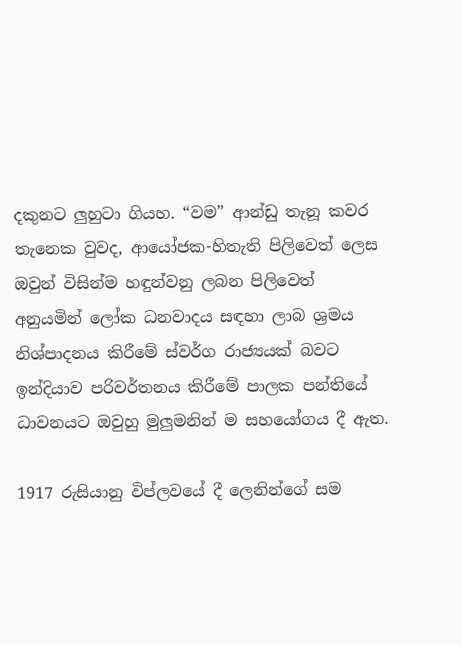දකුනට ලුහුටා ගියහ. “වම” ආන්ඩු තැනූ කවර තැනෙක වුවද, ආයෝජක-හිතැති පිලිවෙත් ලෙස ඔවුන් විසින්ම හඳුන්වනු ලබන පිලිවෙත් අනුයමින් ලෝක ධනවාදය සඳහා ලාබ ශ්‍රමය නිශ්පාදනය කිරීමේ ස්වර්ග රාජ්‍යයක් බවට ඉන්දියාව පරිවර්තනය කිරීමේ පාලක පන්තියේ ධාවනයට ඔවුහු මුලුමනින් ම සහයෝගය දී ඇත.

1917 රුසියානු විප්ලවයේ දී ලෙනින්ගේ සම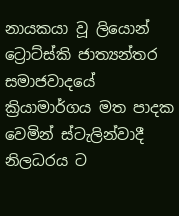නායකයා වූ ලියොන් ට්‍රොට්ස්කි ජාත්‍යන්තර සමාජවාදයේ ක්‍රියාමාර්ගය මත පාදක වෙමින් ස්ටැලින්වාදී නිලධරය ට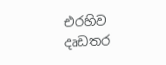එරහිව දෘඩතර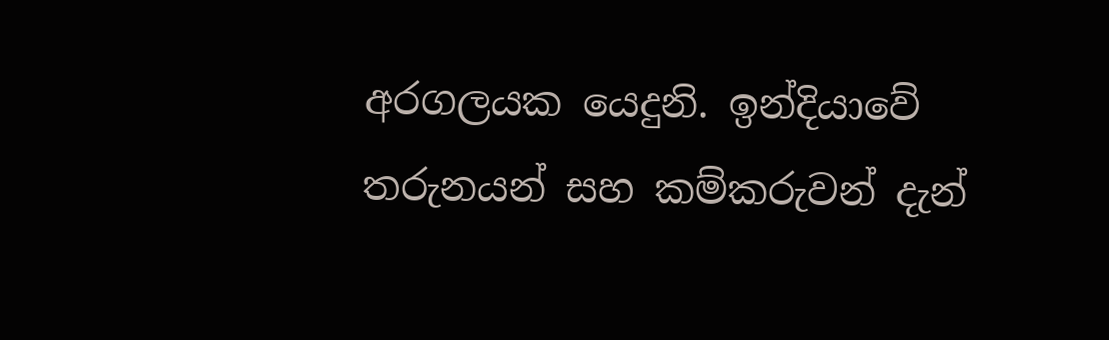අරගලයක යෙදුනි. ඉන්දියාවේ තරුනයන් සහ කම්කරුවන් දැන්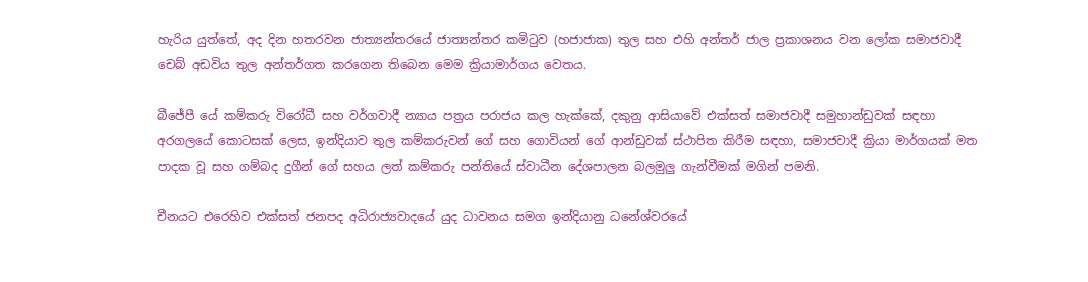හැරිය යුත්තේ, අද දින හතරවන ජාත්‍යන්තරයේ ජාත්‍යන්තර කමිටුව (හජාජාක) තුල සහ එහි අන්තර් ජාල ප්‍රකාශනය වන ලෝක සමාජවාදී චෙබ් අඩවිය තුල අන්තර්ගත කරගෙන තිබෙන මෙම ක්‍රියාමාර්ගය වෙතය.

බීජේපී යේ කම්කරු විරෝධී සහ වර්ගවාදී න්‍යාය පත්‍රය පරාජය කල හැක්කේ, දකුනු ආසියාවේ එක්සත් සමාජවාදී සමුහාන්ඩුවක් සඳහා අරගලයේ කොටසක් ලෙස, ඉන්දියාව තුල කම්කරුවන් ගේ සහ ගොවියන් ගේ ආන්ඩුවක් ස්ථාපිත කිරීම සඳහා, සමාජවාදී ක්‍රියා මාර්ගයක් මත පාදක වූ සහ ගම්බද දුගීන් ගේ සහය ලත් කම්කරු පන්තියේ ස්වාධීන දේශපාලන බලමුලු ගැන්වීමක් මගින් පමනි.

චීනයට එරෙහිව එක්සත් ජනපද අධිරාජ්‍යවාදයේ යුද ධාවනය සමග ඉන්දියානු ධනේශ්වරයේ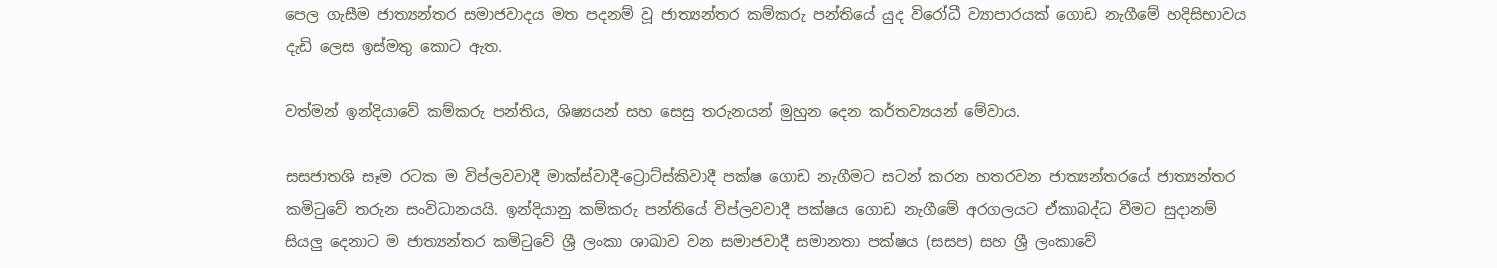පෙල ගැසීම ජාත්‍යන්තර සමාජවාදය මත පදනම් වූ ජාත්‍යන්තර කම්කරු පන්තියේ යුද විරෝධී ව්‍යාපාරයක් ගොඩ නැගීමේ හදිසිභාවය දැඩි ලෙස ඉස්මතු කොට ඇත.

වත්මන් ඉන්දියාවේ කම්කරු පන්තිය, ශිෂ්‍යයන් සහ සෙසු තරුනයන් මුහුන දෙන කර්තව්‍යයන් මේවාය.

සසජාතශි සෑම රටක ම විප්ලවවාදී මාක්ස්වාදී-ට්‍රොට්ස්කිවාදී පක්ෂ ගොඩ නැගීමට සටන් කරන හතරවන ජාත්‍යන්තරයේ ජාත්‍යන්තර කමිටුවේ තරුන සංවිධානයයි. ඉන්දියානු කම්කරු පන්තියේ විප්ලවවාදී පක්ෂය ගොඩ නැගීමේ අරගලයට ඒකාබද්ධ වීමට සුදානම් සියලු දෙනාට ම ජාත්‍යන්තර කමිටුවේ ශ්‍රී ලංකා ශාඛාව වන සමාජවාදී සමානතා පක්ෂය (සසප) සහ ශ්‍රී ලංකාවේ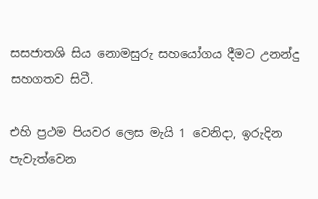සසජාතශි සිය නොමසුරු සහයෝගය දීමට උනන්දු සහගතව සිටී.

එහි ප්‍රථම පියවර ලෙස මැයි 1 වෙනිදා, ඉරුදින පැවැත්වෙන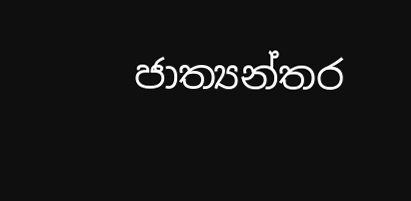ජාත්‍යන්තර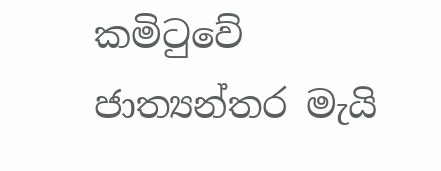කමිටුවේ ජාත්‍යන්තර මැයි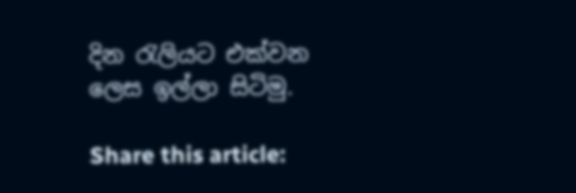දින රැලියට එක්වන ලෙස ඉල්ලා සිටිමු.

Share this article: